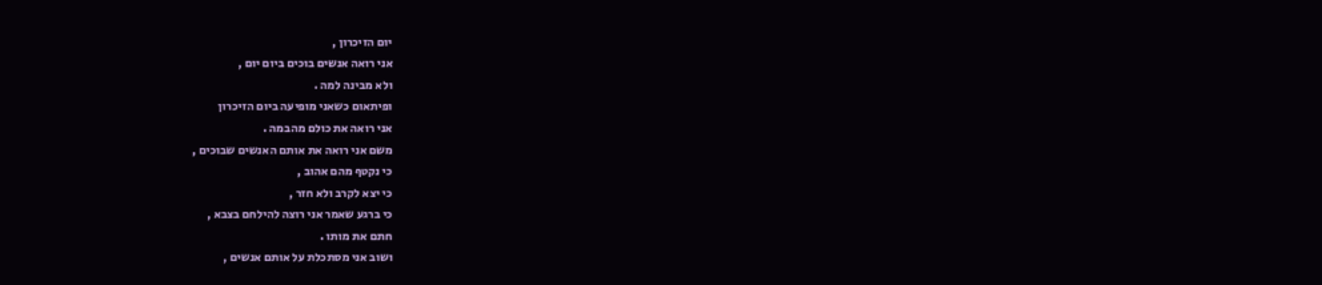יום הזיכרון ,
אני רואה אנשים בוכים ביום יום ,
ולא מבינה למה .
ופיתאום כשאני מופיעה ביום הזיכרון
אני רואה את כולם מהבמה .
משם אני רואה את אותם האנשים שבוכים ,
כי נקטף מהם אהוב ,
כי יצא לקרב ולא חזר ,
כי ברגע שאמר אני רוצה להילחם בצבא ,
חתם את מותו .
ושוב אני מסתכלת על אותם אנשים ,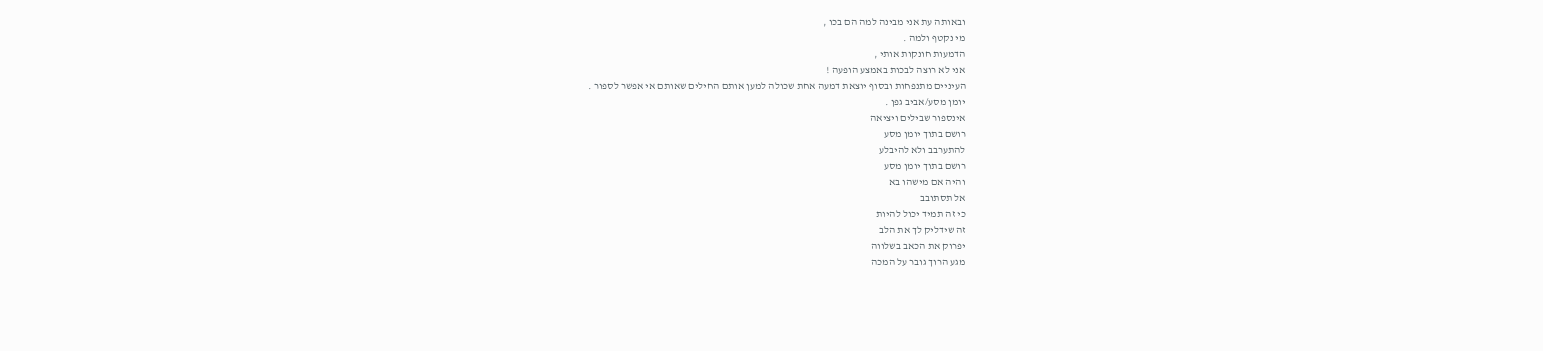ובאותה עת אני מבינה למה הם בכו ,
מי נקטף ולמה .
הדמעות חונקות אותי ,
אני לא רוצה לבכות באמצע הופעה !
העיניים מתנפחות ובסוף יוצאת דמעה אחת שכולה למען אותם החילים שאותם אי אפשר לספור .
יומן מסע/אביב גפן .
אינספור שבילים ויציאה
רושם בתוך יומן מסע
להתערבב ולא להיבלע
רושם בתוך יומן מסע
והיה אם מישהו בא
אל תסתובב
כי זה תמיד יכול להיות
זה שידליק לך את הלב
יפרוק את הכאב בשלווה
מגע הרוך גובר על המכה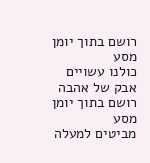רושם בתוך יומן מסע
כולנו עשויים אבק של אהבה
רושם בתוך יומן מסע
מביטים למעלה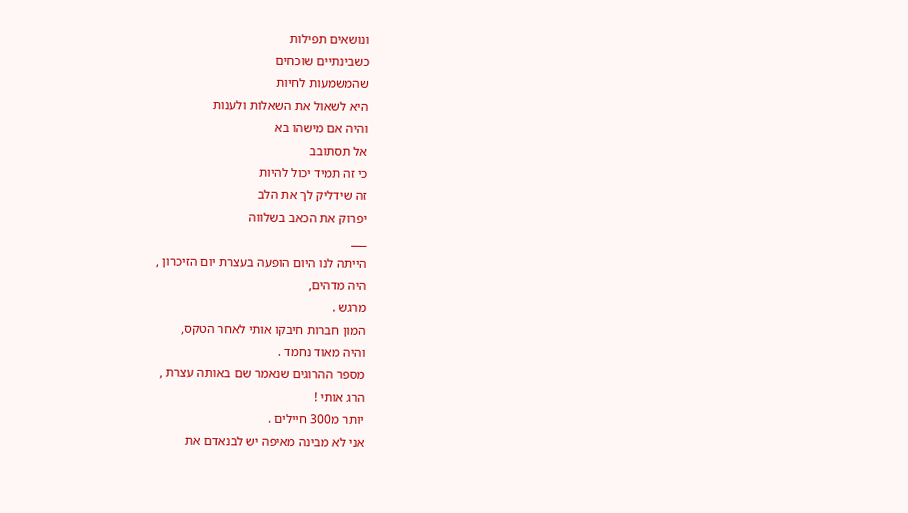ונושאים תפילות
כשבינתיים שוכחים
שהמשמעות לחיות
היא לשאול את השאלות ולענות
והיה אם מישהו בא
אל תסתובב
כי זה תמיד יכול להיות
זה שידליק לך את הלב
יפרוק את הכאב בשלווה
___
הייתה לנו היום הופעה בעצרת יום הזיכרון ,
היה מדהים,
מרגש .
המון חברות חיבקו אותי לאחר הטקס,
והיה מאוד נחמד .
מספר ההרוגים שנאמר שם באותה עצרת ,
הרג אותי !
יותר מ300 חיילים .
אני לא מבינה מאיפה יש לבנאדם את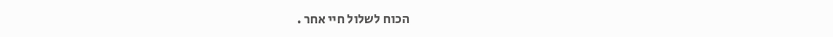הכוח לשלול חיי אחר .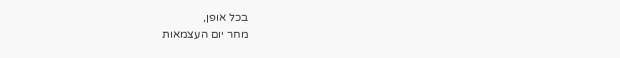בכל אופן,
מחר יום העצמאות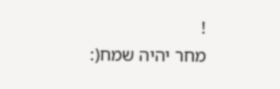!
מחר יהיה שמח(: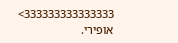333333333333333>
אופירי.